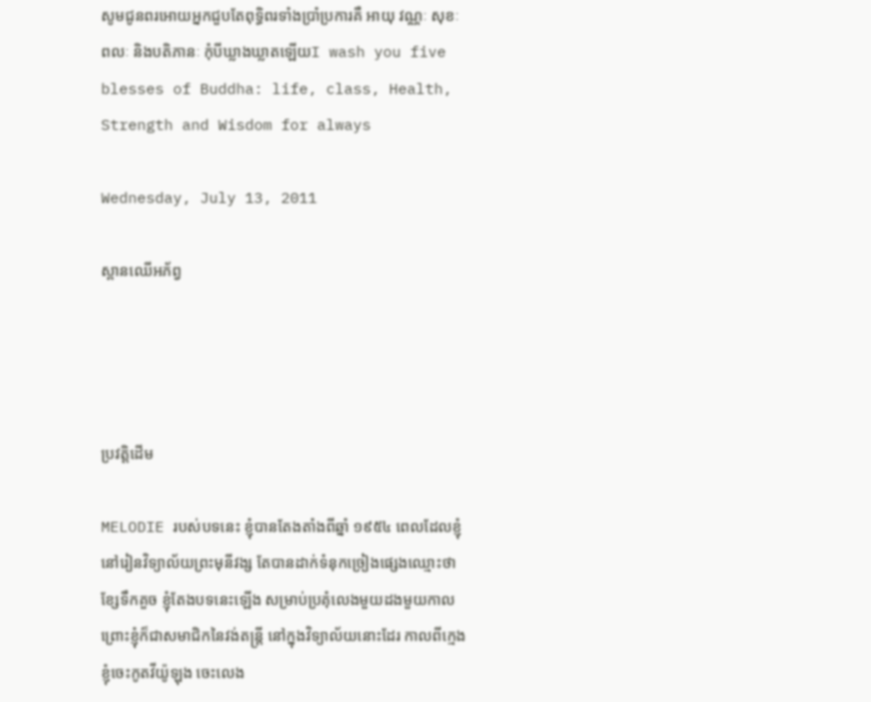សូមជូនពរអោយអ្នកជួបតែពុទ្ធិពរទាំងប្រាំប្រការគឺ អាយុ វណ្ណៈ សុខៈ ពលៈ និងបតិភានៈ កុំបីឃ្លាងឃ្លាតឡើយI wash you five blesses of Buddha: life, class, Health, Strength and Wisdom for always

Wednesday, July 13, 2011

ស្ពានឈើអភ័ព្វ




ប្រវត្តិដើម

MELODIE របស់បទនេះ ខ្ញុំបានតែងតាំងពីឆ្នាំ ១៩៥៤ ពេលដែលខ្ញុំនៅរៀនវិទ្យាល័យព្រះមុនីវង្ស តែបានដាក់ទំនុកច្រៀងផ្សេងឈ្មោះថា ខ្សែទឹកគួច ខ្ញុំតែងបទនេះឡើង សម្រាប់ប្រគុំលេងមួយដងមួយកាលព្រោះខ្ញុំក៏ជាសមាជិកនៃវង់តន្ត្រី នៅក្នុងវិទ្យាល័យនោះដែរ កាលពីក្មេងខ្ញុំចេះកូតវីយ៉ូឡុង ចេះលេង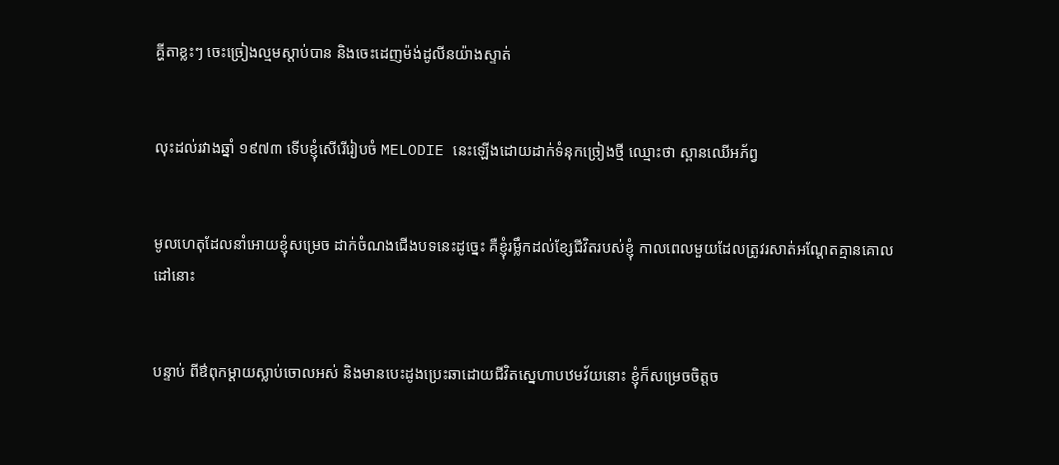គ្ហីតាខ្លះៗ ចេះច្រៀងល្មមស្តាប់បាន និងចេះដេញម៉ង់ដូលីនយ៉ាងស្ទាត់


លុះដល់រវាងឆ្នាំ ១៩៧៣ ទើបខ្ញុំសើរើរៀបចំ MELODIE នេះឡើងដោយដាក់ទំនុកច្រៀងថ្មី ឈ្មោះថា ស្ពានឈើអភ័ព្វ


មូលហេតុដែលនាំអោយខ្ញុំសម្រេច ដាក់ចំណងជើងបទនេះដូច្នេះ គឺខ្ញុំរម្លឹកដល់ខ្សែជីវិតរបស់ខ្ញុំ កាលពេលមួយដែលត្រូវរសាត់អណ្តែតគ្មានគោលដៅនោះ


បន្ទាប់ ពីឳពុកម្តាយស្លាប់ចោលអស់ និងមានបេះដូងប្រេះឆាដោយជីវិតស្នេហាបឋមវ័យនោះ ខ្ញុំក៏សម្រេចចិត្តច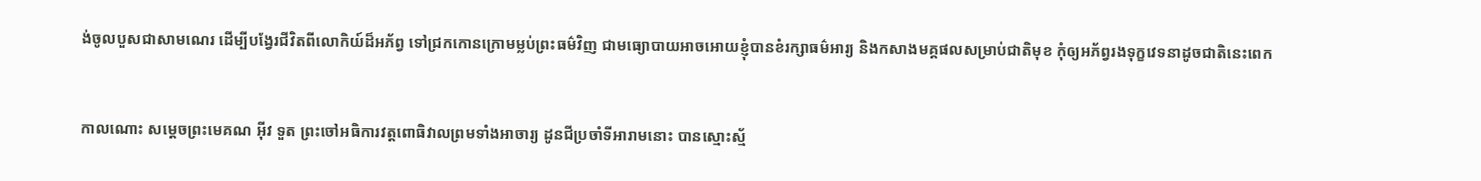ង់ចូលបួសជាសាមណេរ ដើម្បីបង្វែរជីវិតពីលោកិយ៍ដ៏អភ័ព្វ ទៅជ្រកកោនក្រោមម្លប់ព្រះធម៌វិញ ជាមធ្យោបាយអាចអោយខ្ញុំបានខំរក្សាធម៌អារ្យ និងកសាងមគ្គផលសម្រាប់ជាតិមុខ កុំឲ្យអភ័ព្វរងទុក្ខវេទនាដូចជាតិនេះពេក


កាលណោះ សម្តេចព្រះមេគណ អ៊ីវ ទួត ព្រះចៅអធិការវត្តពោធិវាលព្រមទាំងអាចារ្យ ដូនជីប្រចាំទីអារាមនោះ បានស្មោះស្ម័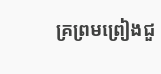គ្រព្រមព្រៀងជួ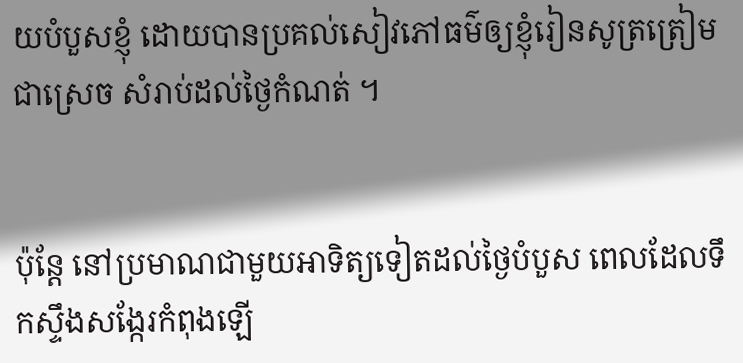យបំបួសខ្ញុំ ដោយបានប្រគល់សៀវភៅធម៌ឲ្យខ្ញុំរៀនសូត្រត្រៀមជាស្រេច សំរាប់ដល់ថ្ងៃកំណត់ ។


ប៉ុន្តែ នៅប្រមាណជាមួយអាទិត្យទៀតដល់ថ្ងៃបំបួស ពេលដែលទឹកស្ទឹងសង្កែរកំពុងឡើ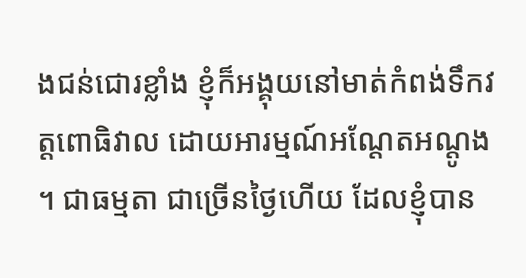ងជន់ជោរខ្លាំង ខ្ញុំក៏អង្គុយនៅមាត់កំពង់ទឹកវត្តពោធិវាល ដោយអារម្មណ៍អណ្តែតអណ្តូង ។ ជាធម្មតា ជាច្រើនថ្ងៃហើយ ដែលខ្ញុំបាន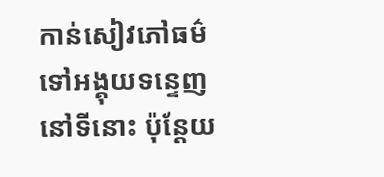កាន់សៀវភៅធម៌ ទៅអង្គុយទន្ទេញនៅទីនោះ ប៉ុន្តែយ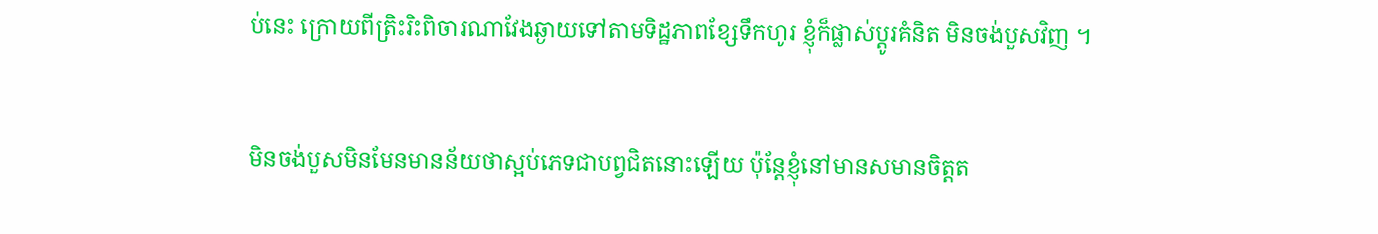ប់នេះ ក្រោយពីត្រិះរិះពិចារណាវែងឆ្ងាយទៅតាមទិដ្ឋភាពខ្សែទឹកហូរ ខ្ញុំក៏ផ្លាស់ប្តូរគំនិត មិនចង់បួសវិញ ។


មិនចង់បួសមិនមែនមានន័យថាស្អប់ភេទជាបព្វជិតនោះឡើយ ប៉ុន្តែខ្ញុំនៅមានសមានចិត្តត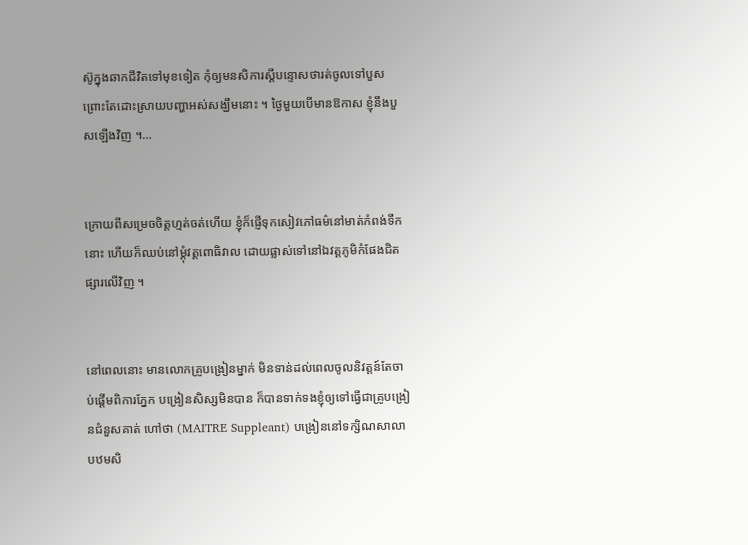ស៊ូក្នុងឆាកជីវិតទៅមុខទៀត កុំឲ្យមនសិការស្តីបន្ទោសថារត់ចូលទៅបួស ព្រោះតែដោះស្រាយបញ្ហាអស់សង្ឃឹមនោះ ។ ថ្ងៃមួយបើមានឱកាស ខ្ញុំនឹងបួសឡើងវិញ ។…


ក្រោយពីសម្រេចចិត្តហ្មត់ចត់ហើយ ខ្ញុំក៏ផ្ញើទុកសៀវភៅធម៌នៅមាត់កំពង់ទឹកនោះ ហើយក៏ឈប់នៅម្តុំវត្តពោធិវាល ដោយផ្លាស់ទៅនៅឯវត្តភូមិកំផែងជិតផ្សារលើវិញ ។


នៅពេលនោះ មានលោកគ្រូបង្រៀនម្នាក់ មិនទាន់ដល់ពេលចូលនិវត្តន៍តែចាប់ផ្តើមពិការភ្នែក បង្រៀនសិស្សមិនបាន ក៏បានទាក់ទងខ្ញុំឲ្យទៅធ្វើជាគ្រូបង្រៀនជំនួសគាត់ ហៅថា (MAITRE Suppleant) បង្រៀននៅទក្សិណសាលាបឋមសិ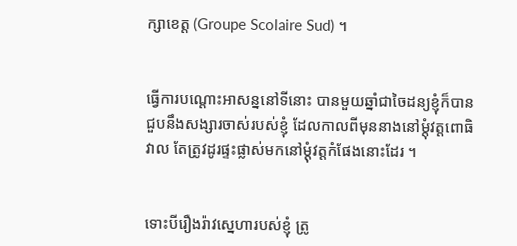ក្សាខេត្ត (Groupe Scolaire Sud) ។


ធ្វើការបណ្តោះអាសន្ននៅទីនោះ បានមួយឆ្នាំជាចៃដន្យខ្ញុំក៏បានជួបនឹងសង្សារចាស់របស់ខ្ញុំ ដែលកាលពីមុននាងនៅម្តុំវត្តពោធិវាល តែត្រូវដូរផ្ទះផ្លាស់មកនៅម្តុំវត្តកំផែងនោះដែរ ។


ទោះបីរឿងរ៉ាវស្នេហារបស់ខ្ញុំ ត្រូ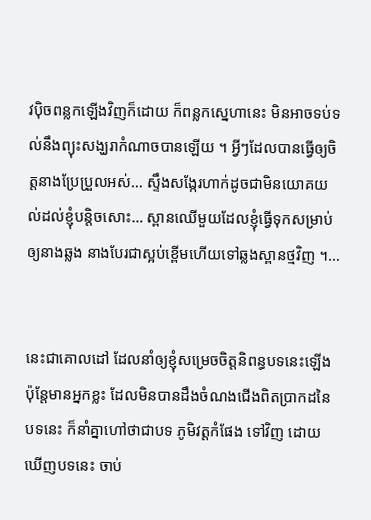វប៉ិចពន្លកឡើងវិញក៏ដោយ ក៏ពន្លកស្នេហានេះ មិនអាចទប់ទល់នឹងព្យុះសង្ឃរាកំណាចបានឡើយ ។ អ្វីៗដែលបានធ្វើឲ្យចិត្តនាងប្រែប្រួលអស់… ស្ទឹងសង្កែរហាក់ដូចជាមិនយោគយល់ដល់ខ្ញុំបន្តិចសោះ… ស្ពានឈើមួយដែលខ្ញុំធ្វើទុកសម្រាប់ឲ្យនាងឆ្លង នាងបែរជាស្អប់ខ្ពើមហើយទៅឆ្លងស្ពានថ្មវិញ ។…


នេះជាគោលដៅ ដែលនាំឲ្យខ្ញុំសម្រេចចិត្តនិពន្ធបទនេះឡើង ប៉ុន្តែមានអ្នកខ្លះ ដែលមិនបានដឹងចំណងជើងពិតប្រាកដនៃបទនេះ ក៏នាំគ្នាហៅថាជាបទ ភូមិវត្តកំផែង ទៅវិញ ដោយឃើញបទនេះ ចាប់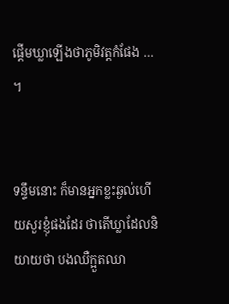ផ្តើមឃ្លាឡើងថាភូមិវត្តកំផែង … ។


ទន្ទឹមនោះ ក៏មានអ្នកខ្លះឆ្ងល់ហើយសួរខ្ញុំផងដែរ ថាតើឃ្លាដែលនិយាយថា បងឈឺក្អួតឈា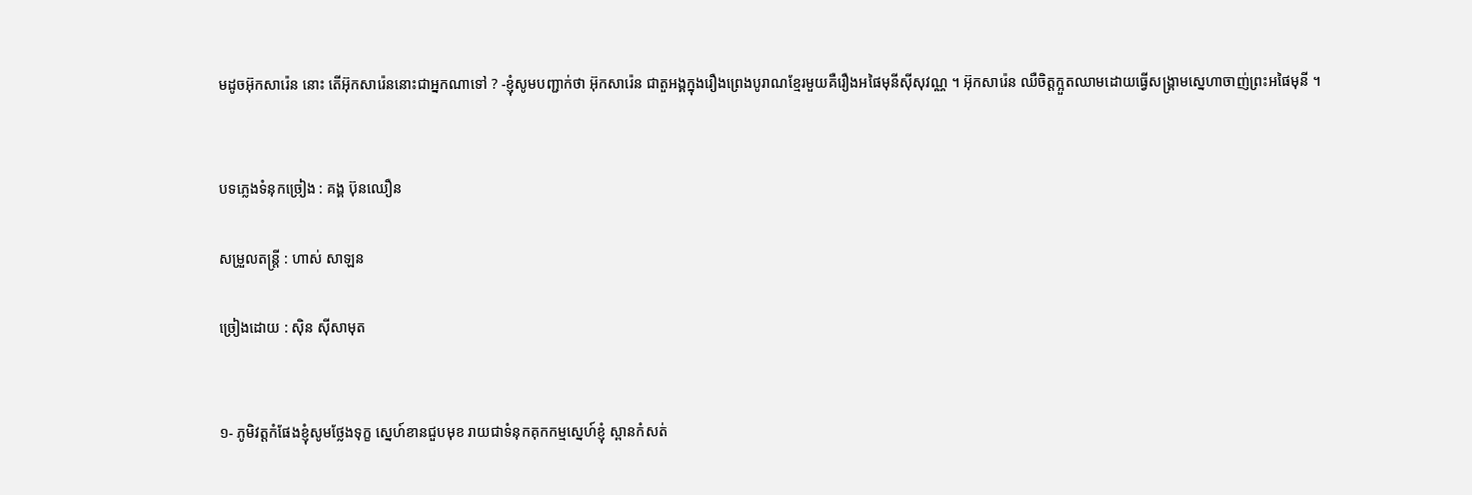មដូចអ៊ុកសារ៉េន នោះ តើអ៊ុកសារ៉េននោះជាអ្នកណាទៅ ? -ខ្ញុំសូមបញ្ជាក់ថា អ៊ុកសារ៉េន ជាតួអង្គក្នុងរឿងព្រេងបូរាណខ្មែរមួយគឺរឿងអផៃមុនីស៊ីសុវណ្ណ ។ អ៊ុកសារ៉េន ឈឺចិត្តក្អួតឈាមដោយធ្វើសង្គ្រាមស្នេហាចាញ់ព្រះអផៃមុនី ។


បទភ្លេងទំនុកច្រៀង : គង្គ ប៊ុនឈឿន

សម្រួលតន្ត្រី : ហាស់ សាឡន

ច្រៀងដោយ : ស៊ិន ស៊ីសាមុត


១- ភូមិវត្តកំផែងខ្ញុំសូមថ្លែងទុក្ខ ស្នេហ៍ខានជួបមុខ រាយជាទំនុកគុកកម្មស្នេហ៍ខ្ញុំ ស្ពានកំសត់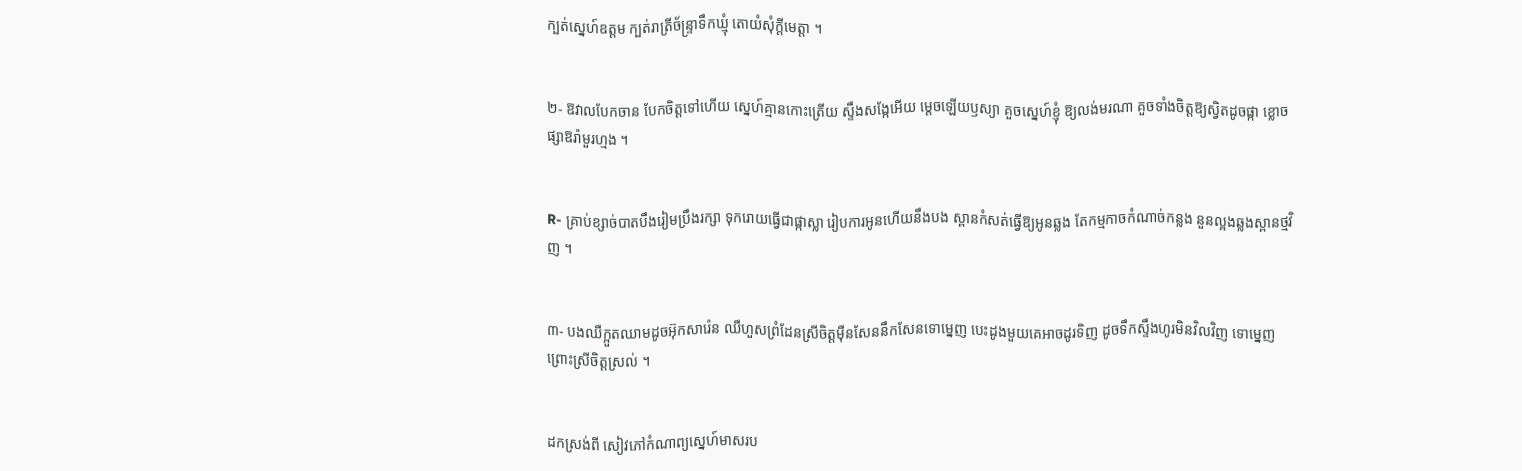ក្បត់ស្នេហ៍ឧត្តម ក្បត់រាត្រីច័ន្ទ្រាទឹកឃ្មុំ តោយំសុំក្តីមេត្តា ។


២- ឱវាលបែកចាន បែកចិត្តទៅហើយ ស្នេហ៍គ្មានកោះត្រើយ ស្ទឹងសង្កែអើយ ម្តេចឡើយឫស្យា គួចស្នេហ៍ខ្ញុំ ឱ្យលង់មរណា គួចទាំងចិត្តឱ្យស្វិតដូចផ្កា ខ្លោចផ្សាឱរ៉ាមួរហ្មង ។


R- គ្រាប់ខ្សាច់បាតបឹងរៀមប្រឹងរក្សា ទុករោយធ្វើជាផ្កាស្លា រៀបការអូនហើយនឹងបង ស្ពានកំសត់ធ្វើឱ្យអូនឆ្លង តែកម្មកាចកំណាច់កន្លង នួនល្អងឆ្លងស្ពានថ្មវិញ ។


៣- បងឈឺក្អួតឈាមដូចអ៊ុកសារ៉េន ឈឺហួសព្រំដែនស្រីចិត្តម៉ឺនសែននឹកសែនទោម្នេញ បេះដូងមួយគេអាចដូរទិញ ដូចទឹកស្ទឹងហូរមិនវិលវិញ ទោម្នេញព្រោះស្រីចិត្តស្រល់ ។


ដកស្រង់ពី សៀវភៅកំណាព្យស្នេហ៍មាសរប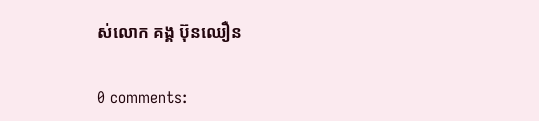ស់លោក គង្គ ប៊ុនឈឿន

0 comments: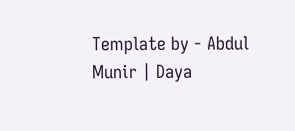Template by - Abdul Munir | Daya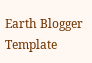Earth Blogger Template